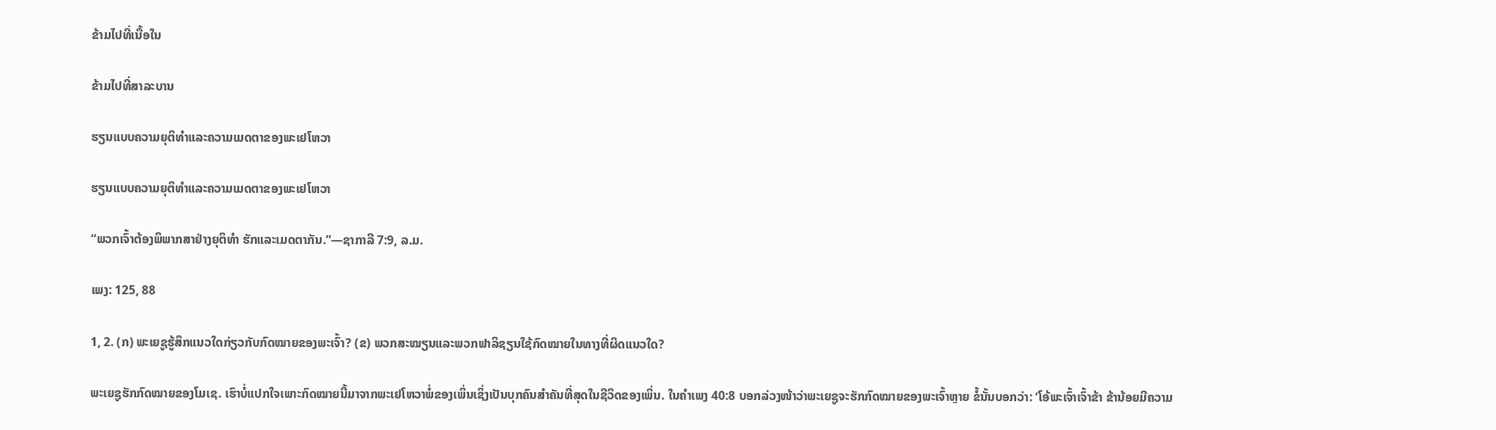ຂ້າມໄປທີ່ເນື້ອໃນ

ຂ້າມໄປທີ່ສາລະບານ

ຮຽນແບບຄວາມຍຸຕິທຳແລະຄວາມເມດຕາຂອງພະເຢໂຫວາ

ຮຽນແບບຄວາມຍຸຕິທຳແລະຄວາມເມດຕາຂອງພະເຢໂຫວາ

“ພວກເຈົ້າຕ້ອງພິພາກສາຢ່າງຍຸຕິທຳ ຮັກແລະເມດຕາກັນ.”—ຊາກາລີ 7:9, ລ.ມ.

ເພງ: 125, 88

1, 2. (ກ) ພະເຍຊູຮູ້ສຶກແນວໃດກ່ຽວກັບກົດໝາຍຂອງພະເຈົ້າ? (ຂ) ພວກສະໝຽນແລະພວກຟາລິຊຽນໃຊ້ກົດໝາຍໃນທາງທີ່ຜິດແນວໃດ?

ພະເຍຊູຮັກກົດໝາຍຂອງໂມເຊ. ເຮົາບໍ່ແປກໃຈເພາະກົດໝາຍນີ້ມາຈາກພະເຢໂຫວາພໍ່ຂອງເພິ່ນເຊິ່ງເປັນບຸກຄົນສຳຄັນທີ່ສຸດໃນຊີວິດຂອງເພິ່ນ. ໃນຄຳເພງ 40:8 ບອກລ່ວງໜ້າວ່າພະເຍຊູຈະຮັກກົດໝາຍຂອງພະເຈົ້າຫຼາຍ ຂໍ້ນັ້ນບອກວ່າ: ‘ໂອ້ພະເຈົ້າເຈົ້າຂ້າ ຂ້ານ້ອຍມີຄວາມ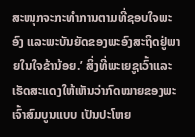ສະໜຸກຈະກະທຳການຕາມທີ່ຊອບໃຈພະອົງ ແລະພະບັນຍັດຂອງພະອົງສະຖິດຢູ່ພາຍໃນໃຈຂ້ານ້ອຍ.’ ສິ່ງທີ່ພະເຍຊູເວົ້າແລະເຮັດສະແດງໃຫ້ເຫັນວ່າກົດໝາຍຂອງພະເຈົ້າສົມບູນແບບ ເປັນປະໂຫຍ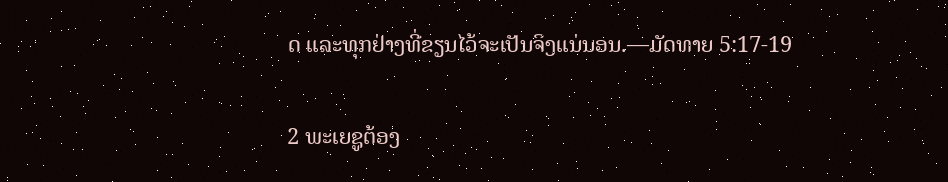ດ ແລະທຸກຢ່າງທີ່ຂຽນໄວ້ຈະເປັນຈິງແນ່ນອນ.—ມັດທາຍ 5:17-19

2 ພະເຍຊູຕ້ອງ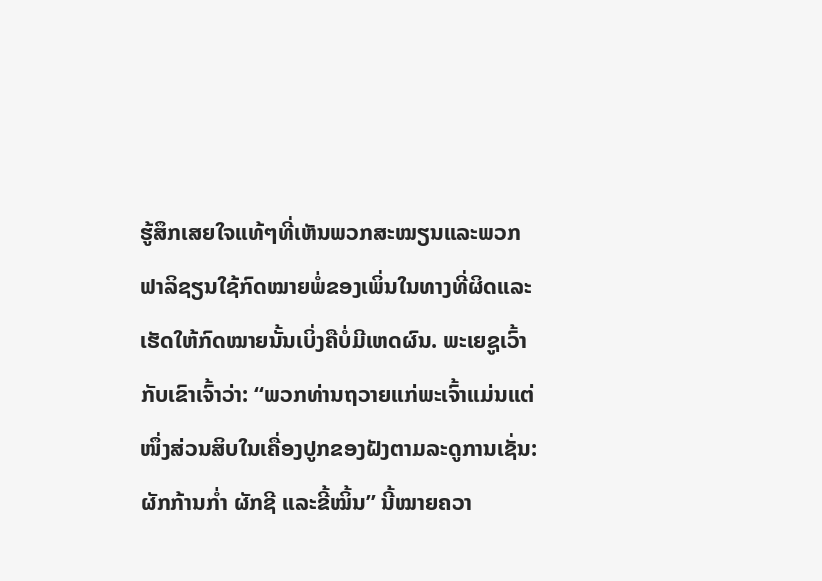ຮູ້ສຶກເສຍໃຈແທ້ໆທີ່ເຫັນພວກສະໝຽນແລະພວກຟາລິຊຽນໃຊ້ກົດໝາຍພໍ່ຂອງເພິ່ນໃນທາງທີ່ຜິດແລະເຮັດໃຫ້ກົດໝາຍນັ້ນເບິ່ງຄືບໍ່ມີເຫດຜົນ. ພະເຍຊູເວົ້າກັບເຂົາເຈົ້າວ່າ: “ພວກທ່ານຖວາຍແກ່ພະເຈົ້າແມ່ນແຕ່ໜຶ່ງສ່ວນສິບໃນເຄື່ອງປູກຂອງຝັງຕາມລະດູການເຊັ່ນ: ຜັກກ້ານກໍ່າ ຜັກຊີ ແລະຂີ້ໝິ້ນ” ນີ້ໝາຍຄວາ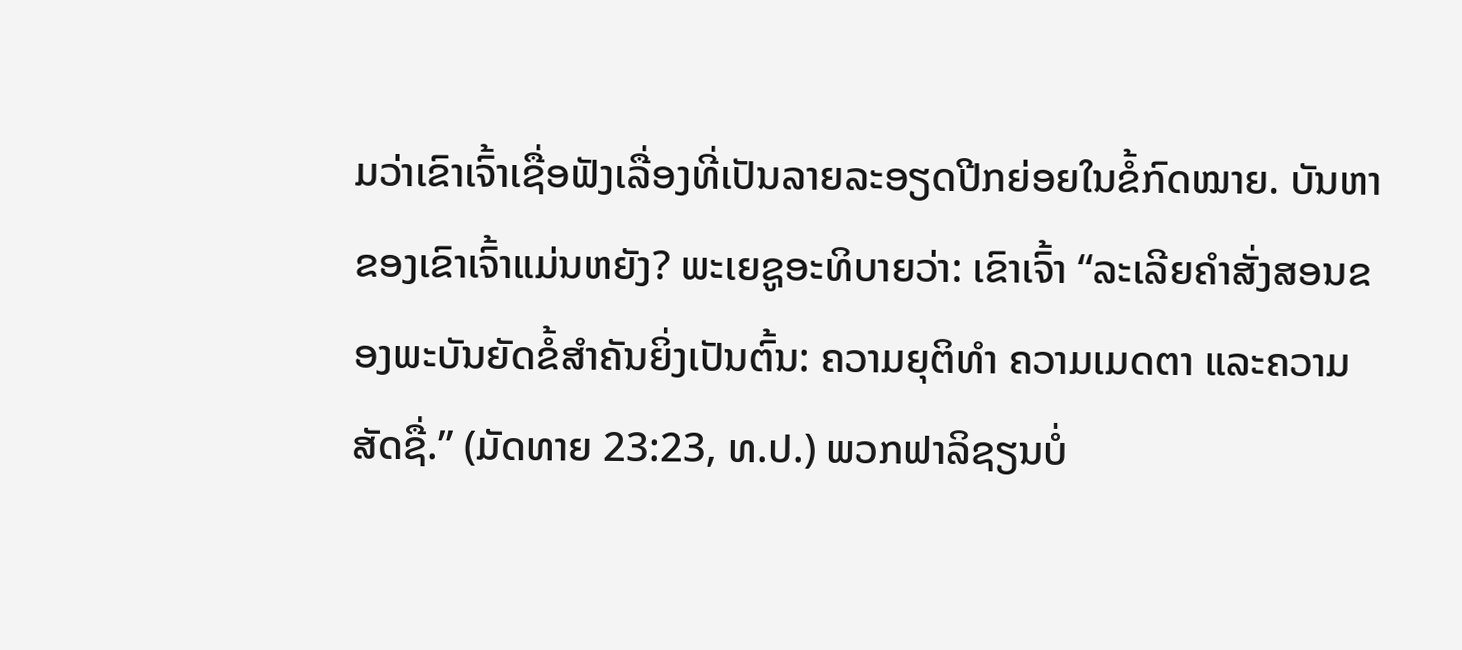ມວ່າເຂົາເຈົ້າເຊື່ອຟັງເລື່ອງທີ່ເປັນລາຍລະອຽດປີກຍ່ອຍໃນຂໍ້ກົດໝາຍ. ບັນຫາຂອງເຂົາເຈົ້າແມ່ນຫຍັງ? ພະເຍຊູອະທິບາຍວ່າ: ເຂົາເຈົ້າ “ລະເລີຍຄຳສັ່ງສອນຂອງພະບັນຍັດຂໍ້ສຳຄັນຍິ່ງເປັນຕົ້ນ: ຄວາມຍຸຕິທຳ ຄວາມເມດຕາ ແລະຄວາມສັດຊື່.” (ມັດທາຍ 23:23, ທ.ປ.) ພວກຟາລິຊຽນບໍ່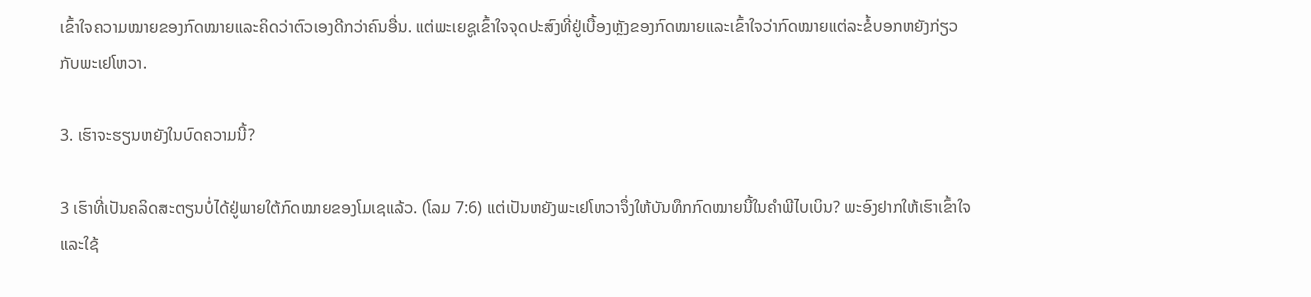ເຂົ້າໃຈຄວາມໝາຍຂອງກົດໝາຍແລະຄິດວ່າຕົວເອງດີກວ່າຄົນອື່ນ. ແຕ່ພະເຍຊູເຂົ້າໃຈຈຸດປະສົງທີ່ຢູ່ເບື້ອງຫຼັງຂອງກົດໝາຍແລະເຂົ້າໃຈວ່າກົດໝາຍແຕ່ລະຂໍ້ບອກຫຍັງກ່ຽວກັບພະເຢໂຫວາ.

3. ເຮົາຈະຮຽນຫຍັງໃນບົດຄວາມນີ້?

3 ເຮົາທີ່ເປັນຄລິດສະຕຽນບໍ່ໄດ້ຢູ່ພາຍໃຕ້ກົດໝາຍຂອງໂມເຊແລ້ວ. (ໂລມ 7:6) ແຕ່ເປັນຫຍັງພະເຢໂຫວາຈຶ່ງໃຫ້ບັນທຶກກົດໝາຍນີ້ໃນຄຳພີໄບເບິນ? ພະອົງຢາກໃຫ້ເຮົາເຂົ້າໃຈແລະໃຊ້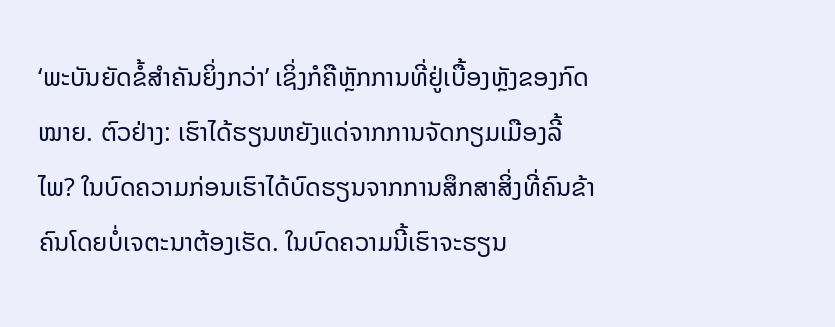‘ພະບັນຍັດຂໍ້ສຳຄັນຍິ່ງກວ່າ’ ເຊິ່ງກໍຄືຫຼັກການທີ່ຢູ່ເບື້ອງຫຼັງຂອງກົດໝາຍ. ຕົວຢ່າງ: ເຮົາໄດ້ຮຽນຫຍັງແດ່ຈາກການຈັດກຽມເມືອງລີ້ໄພ? ໃນບົດຄວາມກ່ອນເຮົາໄດ້ບົດຮຽນຈາກການສຶກສາສິ່ງທີ່ຄົນຂ້າຄົນໂດຍບໍ່ເຈຕະນາຕ້ອງເຮັດ. ໃນບົດຄວາມນີ້ເຮົາຈະຮຽນ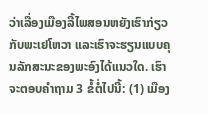ວ່າເລື່ອງເມືອງລີ້ໄພສອນຫຍັງເຮົາກ່ຽວກັບພະເຢໂຫວາ ແລະເຮົາຈະຮຽນແບບຄຸນລັກສະນະຂອງພະອົງໄດ້ແນວໃດ. ເຮົາຈະຕອບຄຳຖາມ 3 ຂໍ້ຕໍ່ໄປນີ້: (1) ເມືອງ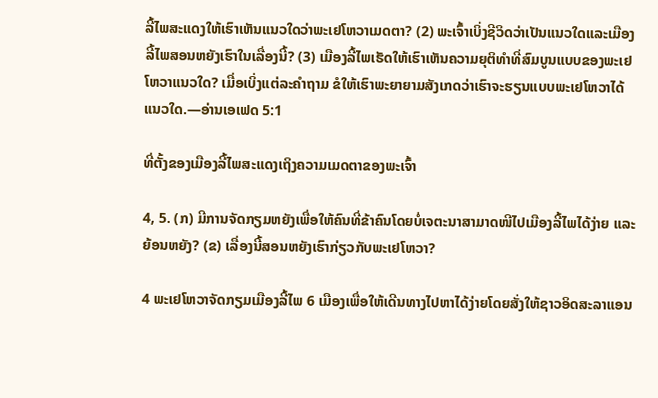ລີ້ໄພສະແດງໃຫ້ເຮົາເຫັນແນວໃດວ່າພະເຢໂຫວາເມດຕາ? (2) ພະເຈົ້າເບິ່ງຊີວິດວ່າເປັນແນວໃດແລະເມືອງລີ້ໄພສອນຫຍັງເຮົາໃນເລື່ອງນີ້? (3) ເມືອງລີ້ໄພເຮັດໃຫ້ເຮົາເຫັນຄວາມຍຸຕິທຳທີ່ສົມບູນແບບຂອງພະເຢໂຫວາແນວໃດ? ເມື່ອເບິ່ງແຕ່ລະຄຳຖາມ ຂໍໃຫ້ເຮົາພະຍາຍາມສັງເກດວ່າເຮົາຈະຮຽນແບບພະເຢໂຫວາໄດ້ແນວໃດ.—ອ່ານເອເຟດ 5:1

ທີ່ຕັ້ງຂອງເມືອງລີ້ໄພສະແດງເຖິງຄວາມເມດຕາຂອງພະເຈົ້າ

4, 5. (ກ) ມີການຈັດກຽມຫຍັງເພື່ອໃຫ້ຄົນທີ່ຂ້າຄົນໂດຍບໍ່ເຈຕະນາສາມາດໜີໄປເມືອງລີ້ໄພໄດ້ງ່າຍ ແລະຍ້ອນຫຍັງ? (ຂ) ເລື່ອງນີ້ສອນຫຍັງເຮົາກ່ຽວກັບພະເຢໂຫວາ?

4 ພະເຢໂຫວາຈັດກຽມເມືອງລີ້ໄພ 6 ເມືອງເພື່ອໃຫ້ເດີນທາງໄປຫາໄດ້ງ່າຍໂດຍສັ່ງໃຫ້ຊາວອິດສະລາແອນ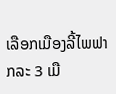ເລືອກເມືອງລີ້ໄພຟາກລະ 3 ເມື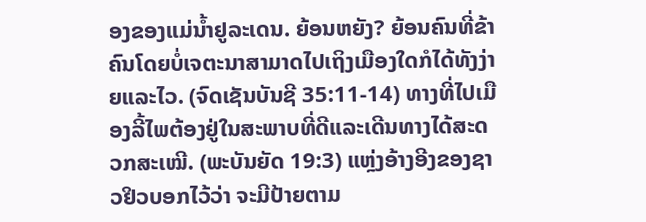ອງຂອງແມ່ນໍ້າຢູລະເດນ. ຍ້ອນຫຍັງ? ຍ້ອນຄົນທີ່ຂ້າຄົນໂດຍບໍ່ເຈຕະນາສາມາດໄປເຖິງເມືອງໃດກໍໄດ້ທັງງ່າຍແລະໄວ. (ຈົດເຊັນບັນຊີ 35:11-14) ທາງທີ່ໄປເມືອງລີ້ໄພຕ້ອງຢູ່ໃນສະພາບທີ່ດີແລະເດີນທາງໄດ້ສະດວກສະເໝີ. (ພະບັນຍັດ 19:3) ແຫຼ່ງອ້າງອີງຂອງຊາວຢິວບອກໄວ້ວ່າ ຈະມີປ້າຍຕາມ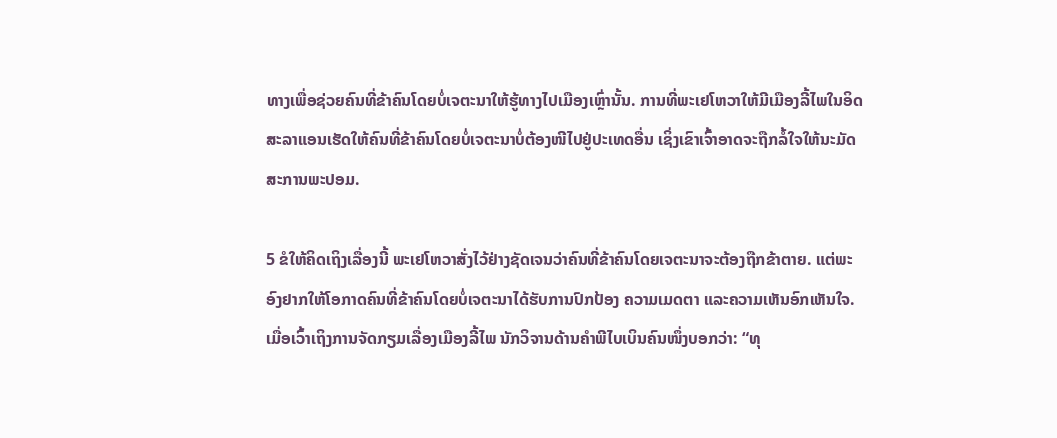ທາງເພື່ອຊ່ວຍຄົນທີ່ຂ້າຄົນໂດຍບໍ່ເຈຕະນາໃຫ້ຮູ້ທາງໄປເມືອງເຫຼົ່ານັ້ນ. ການທີ່ພະເຢໂຫວາໃຫ້ມີເມືອງລີ້ໄພໃນອິດສະລາແອນເຮັດໃຫ້ຄົນທີ່ຂ້າຄົນໂດຍບໍ່ເຈຕະນາບໍ່ຕ້ອງໜີໄປຢູ່ປະເທດອື່ນ ເຊິ່ງເຂົາເຈົ້າອາດຈະຖືກລໍ້ໃຈໃຫ້ນະມັດສະການພະປອມ.

5 ຂໍໃຫ້ຄິດເຖິງເລື່ອງນີ້ ພະເຢໂຫວາສັ່ງໄວ້ຢ່າງຊັດເຈນວ່າຄົນທີ່ຂ້າຄົນໂດຍເຈຕະນາຈະຕ້ອງຖືກຂ້າຕາຍ. ແຕ່ພະອົງຢາກໃຫ້ໂອກາດຄົນທີ່ຂ້າຄົນໂດຍບໍ່ເຈຕະນາໄດ້ຮັບການປົກປ້ອງ ຄວາມເມດຕາ ແລະຄວາມເຫັນອົກເຫັນໃຈ. ເມື່ອເວົ້າເຖິງການຈັດກຽມເລື່ອງເມືອງລີ້ໄພ ນັກວິຈານດ້ານຄຳພີໄບເບິນຄົນໜຶ່ງບອກວ່າ: “ທຸ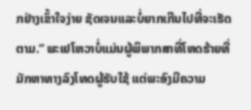ກຢ່າງເຂົ້າໃຈງ່າຍ ຊັດເຈນແລະບໍ່ຍາກເກີນໄປທີ່ຈະເຮັດຕາມ.” ພະເຢໂຫວາບໍ່ແມ່ນຜູ້ພິພາກສາທີ່ໂຫດຮ້າຍທີ່ມັກຫາທາງລົງໂທດຜູ້ຮັບໃຊ້ ແຕ່ພະອົງມີຄວາມ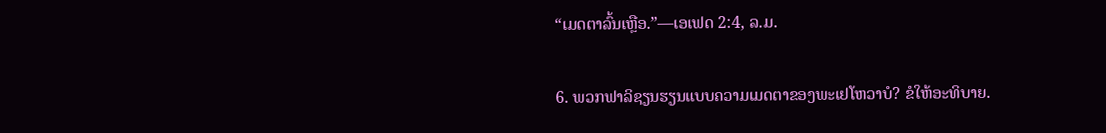“ເມດຕາລົ້ນເຫຼືອ.”—ເອເຟດ 2:4, ລ.ມ.

6. ພວກຟາລິຊຽນຮຽນແບບຄວາມເມດຕາຂອງພະເຢໂຫວາບໍ? ຂໍໃຫ້ອະທິບາຍ.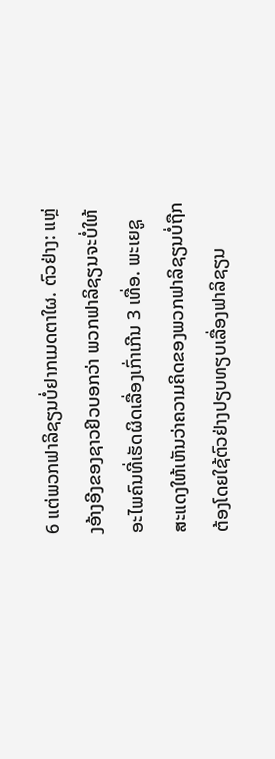6 ແຕ່ພວກຟາລິຊຽນບໍ່ຢາກເມດຕາໃຜ. ຕົວຢ່າງ: ແຫຼ່ງອ້າງອີງຂອງຊາວຢິວບອກວ່າ ພວກຟາລິຊຽນຈະບໍ່ໃຫ້ອະໄພຄົນທີ່ເຮັດຜິດເລື່ອງເກົ່າເກີນ 3 ເທື່ອ. ພະເຍຊູສະແດງໃຫ້ເຫັນວ່າຄວາມຄິດຂອງພວກຟາລິຊຽນບໍ່ຖືກຕ້ອງໂດຍໃຊ້ຕົວຢ່າງປຽບທຽບເລື່ອງຟາລິຊຽນ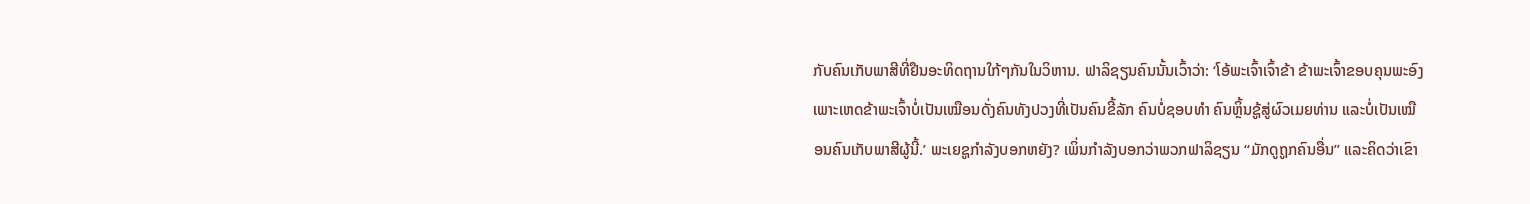ກັບຄົນເກັບພາສີທີ່ຢືນອະທິດຖານໃກ້ໆກັນໃນວິຫານ. ຟາລິຊຽນຄົນນັ້ນເວົ້າວ່າ: ‘ໂອ້ພະເຈົ້າເຈົ້າຂ້າ ຂ້າພະເຈົ້າຂອບຄຸນພະອົງເພາະເຫດຂ້າພະເຈົ້າບໍ່ເປັນເໝືອນດັ່ງຄົນທັງປວງທີ່ເປັນຄົນຂີ້ລັກ ຄົນບໍ່ຊອບທຳ ຄົນຫຼິ້ນຊູ້ສູ່ຜົວເມຍທ່ານ ແລະບໍ່ເປັນເໝືອນຄົນເກັບພາສີຜູ້ນີ້.’ ພະເຍຊູກຳລັງບອກຫຍັງ? ເພິ່ນກຳລັງບອກວ່າພວກຟາລິຊຽນ “ມັກດູຖູກຄົນອື່ນ” ແລະຄິດວ່າເຂົາ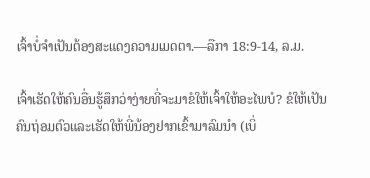ເຈົ້າບໍ່ຈຳເປັນຕ້ອງສະແດງຄວາມເມດຕາ.—ລືກາ 18:9-14, ລ.ມ.

ເຈົ້າເຮັດໃຫ້ຄົນອື່ນຮູ້ສຶກວ່າງ່າຍທີ່ຈະມາຂໍໃຫ້ເຈົ້າໃຫ້ອະໄພບໍ? ຂໍໃຫ້ເປັນຄົນຖ່ອມຕົວແລະເຮັດໃຫ້ພີ່ນ້ອງຢາກເຂົ້າມາລົມນຳ (ເບິ່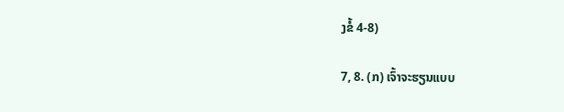ງຂໍ້ 4-8)

7, 8. (ກ) ເຈົ້າຈະຮຽນແບບ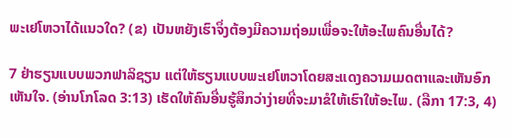ພະເຢໂຫວາໄດ້ແນວໃດ? (ຂ) ເປັນຫຍັງເຮົາຈຶ່ງຕ້ອງມີຄວາມຖ່ອມເພື່ອຈະໃຫ້ອະໄພຄົນອື່ນໄດ້?

7 ຢ່າຮຽນແບບພວກຟາລິຊຽນ ແຕ່ໃຫ້ຮຽນແບບພະເຢໂຫວາໂດຍສະແດງຄວາມເມດຕາແລະເຫັນອົກເຫັນໃຈ. (ອ່ານໂກໂລດ 3:13) ເຮັດໃຫ້ຄົນອື່ນຮູ້ສຶກວ່າງ່າຍທີ່ຈະມາຂໍໃຫ້ເຮົາໃຫ້ອະໄພ. (ລືກາ 17:3, 4)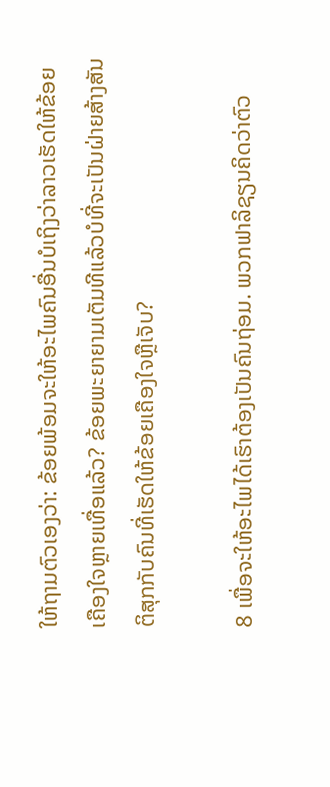ໃຫ້ຖາມຕົວເອງວ່າ: ຂ້ອຍພ້ອມຈະໃຫ້ອະໄພຄົນອື່ນບໍເຖິງວ່າລາວເຮັດໃຫ້ຂ້ອຍເຄືອງໃຈຫຼາຍເທື່ອແລ້ວ? ຂ້ອຍພະຍາຍາມເຕັມທີແລ້ວບໍທີ່ຈະເປັນຝ່າຍສ້າງສັນຕິສຸກກັບຄົນທີ່ເຮັດໃຫ້ຂ້ອຍເຄືອງໃຈຫຼືເຈັບ?

8 ເພື່ອຈະໃຫ້ອະໄພໄດ້ເຮົາຕ້ອງເປັນຄົນຖ່ອມ. ພວກຟາລິຊຽນຄິດວ່າຕົວ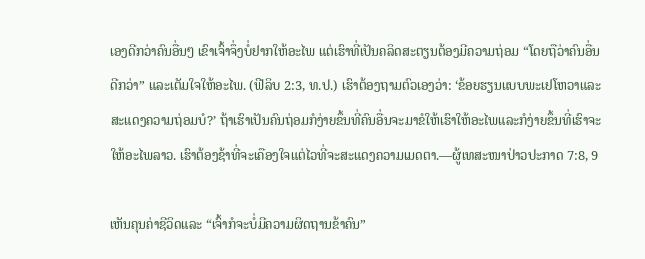ເອງດີກວ່າຄົນອື່ນໆ ເຂົາເຈົ້າຈຶ່ງບໍ່ຢາກໃຫ້ອະໄພ ແຕ່ເຮົາທີ່ເປັນຄລິດສະຕຽນຕ້ອງມີຄວາມຖ່ອມ “ໂດຍຖືວ່າຄົນອື່ນດີກວ່າ” ແລະເຕັມໃຈໃຫ້ອະໄພ. (ຟີລິບ 2:3, ທ.ປ.) ເຮົາຕ້ອງຖາມຕົວເອງວ່າ: ‘ຂ້ອຍຮຽນແບບພະເຢໂຫວາແລະສະແດງຄວາມຖ່ອມບໍ?’ ຖ້າເຮົາເປັນຄົນຖ່ອມກໍງ່າຍຂຶ້ນທີ່ຄົນອື່ນຈະມາຂໍໃຫ້ເຮົາໃຫ້ອະໄພແລະກໍງ່າຍຂຶ້ນທີ່ເຮົາຈະໃຫ້ອະໄພລາວ. ເຮົາຕ້ອງຊ້າທີ່ຈະເຄືອງໃຈແຕ່ໄວທີ່ຈະສະແດງຄວາມເມດຕາ.—ຜູ້ເທສະໜາປ່າວປະກາດ 7:8, 9

ເຫັນຄຸນຄ່າຊີວິດແລະ “ເຈົ້າກໍຈະບໍ່ມີຄວາມຜິດຖານຂ້າຄົນ”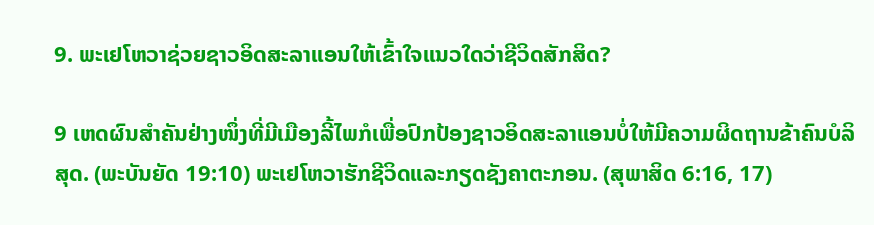9. ພະເຢໂຫວາຊ່ວຍຊາວອິດສະລາແອນໃຫ້ເຂົ້າໃຈແນວໃດວ່າຊີວິດສັກສິດ?

9 ເຫດຜົນສຳຄັນຢ່າງໜຶ່ງທີ່ມີເມືອງລີ້ໄພກໍເພື່ອປົກປ້ອງຊາວອິດສະລາແອນບໍ່ໃຫ້ມີຄວາມຜິດຖານຂ້າຄົນບໍລິສຸດ. (ພະບັນຍັດ 19:10) ພະເຢໂຫວາຮັກຊີວິດແລະກຽດຊັງຄາຕະກອນ. (ສຸພາສິດ 6:16, 17)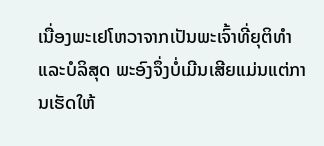ເນື່ອງພະເຢໂຫວາຈາກເປັນພະເຈົ້າທີ່ຍຸຕິທຳແລະບໍລິສຸດ ພະອົງຈຶ່ງບໍ່ເມີນເສີຍແມ່ນແຕ່ການເຮັດໃຫ້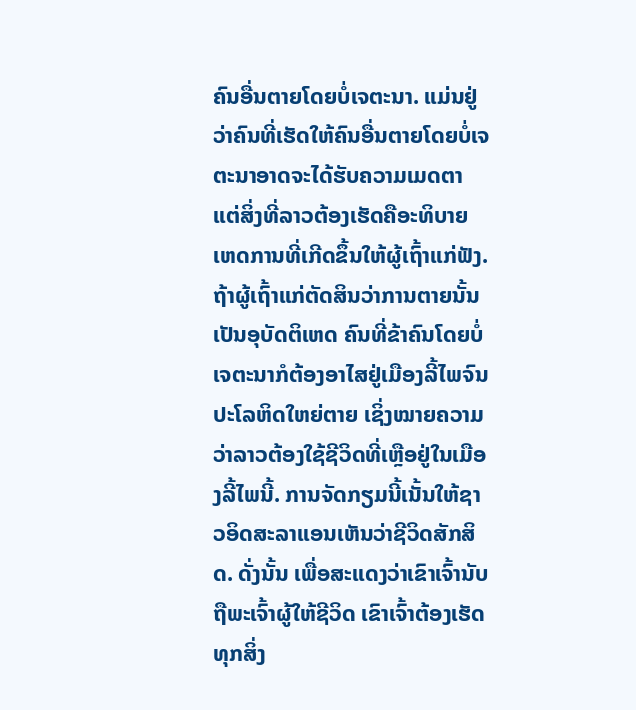ຄົນອື່ນຕາຍໂດຍບໍ່ເຈຕະນາ. ແມ່ນຢູ່ວ່າຄົນທີ່ເຮັດໃຫ້ຄົນອື່ນຕາຍໂດຍບໍ່ເຈຕະນາອາດຈະໄດ້ຮັບຄວາມເມດຕາ ແຕ່ສິ່ງທີ່ລາວຕ້ອງເຮັດຄືອະທິບາຍເຫດການທີ່ເກີດຂຶ້ນໃຫ້ຜູ້ເຖົ້າແກ່ຟັງ. ຖ້າຜູ້ເຖົ້າແກ່ຕັດສິນວ່າການຕາຍນັ້ນເປັນອຸບັດຕິເຫດ ຄົນທີ່ຂ້າຄົນໂດຍບໍ່ເຈຕະນາກໍຕ້ອງອາໄສຢູ່ເມືອງລີ້ໄພຈົນປະໂລຫິດໃຫຍ່ຕາຍ ເຊິ່ງໝາຍຄວາມວ່າລາວຕ້ອງໃຊ້ຊີວິດທີ່ເຫຼືອຢູ່ໃນເມືອງລີ້ໄພນີ້. ການຈັດກຽມນີ້ເນັ້ນໃຫ້ຊາວອິດສະລາແອນເຫັນວ່າຊີວິດສັກສິດ. ດັ່ງນັ້ນ ເພື່ອສະແດງວ່າເຂົາເຈົ້ານັບຖືພະເຈົ້າຜູ້ໃຫ້ຊີວິດ ເຂົາເຈົ້າຕ້ອງເຮັດທຸກສິ່ງ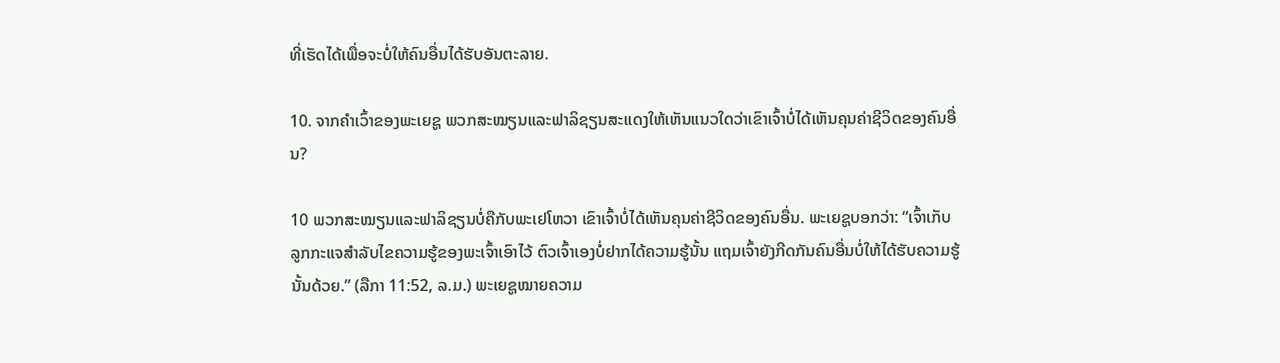ທີ່ເຮັດໄດ້ເພື່ອຈະບໍ່ໃຫ້ຄົນອື່ນໄດ້ຮັບອັນຕະລາຍ.

10. ຈາກຄຳເວົ້າຂອງພະເຍຊູ ພວກສະໝຽນແລະຟາລິຊຽນສະແດງໃຫ້ເຫັນແນວໃດວ່າເຂົາເຈົ້າບໍ່ໄດ້ເຫັນຄຸນຄ່າຊີວິດຂອງຄົນອື່ນ?

10 ພວກສະໝຽນແລະຟາລິຊຽນບໍ່ຄືກັບພະເຢໂຫວາ ເຂົາເຈົ້າບໍ່ໄດ້ເຫັນຄຸນຄ່າຊີວິດຂອງຄົນອື່ນ. ພະເຍຊູບອກວ່າ: “ເຈົ້າເກັບລູກກະແຈສຳລັບໄຂຄວາມຮູ້ຂອງພະເຈົ້າເອົາໄວ້ ຕົວເຈົ້າເອງບໍ່ຢາກໄດ້ຄວາມຮູ້ນັ້ນ ແຖມເຈົ້າຍັງກີດກັນຄົນອື່ນບໍ່ໃຫ້ໄດ້ຮັບຄວາມຮູ້ນັ້ນດ້ວຍ.” (ລືກາ 11:52, ລ.ມ.) ພະເຍຊູໝາຍຄວາມ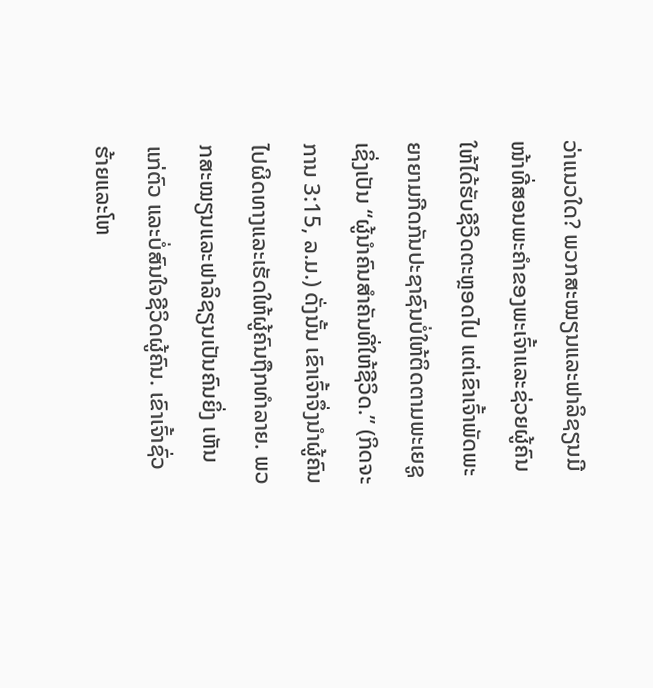ວ່າແນວໃດ? ພວກສະໝຽນແລະຟາລິຊຽນມີໜ້າທີ່ສອນພະຄຳຂອງພະເຈົ້າແລະຊ່ວຍຜູ້ຄົນໃຫ້ໄດ້ຮັບຊີວິດຕະຫຼອດໄປ ແຕ່ເຂົາເຈົ້າພັດພະຍາຍາມກີດກັນປະຊາຊົນບໍ່ໃຫ້ຕິດຕາມພະເຍຊູເຊິ່ງເປັນ “ຜູ້ນຳຄົນສຳຄັນທີ່ໃຫ້ຊີວິດ.” (ກິດຈະການ 3:15, ລ.ມ.) ດັ່ງນັ້ນ ເຂົາເຈົ້າຈຶ່ງນຳຜູ້ຄົນໄປຜິດທາງແລະເຮັດໃຫ້ຜູ້ຄົນຖືກທຳລາຍ. ພວກສະໝຽນແລະຟາລິຊຽນເປັນຄົນຍິ່ງ ເຫັນແກ່ຕົວ ແລະບໍ່ສົນໃຈຊີວິດຜູ້ຄົນ. ເຂົາເຈົ້າຊົ່ວຮ້າຍແລະໂຫ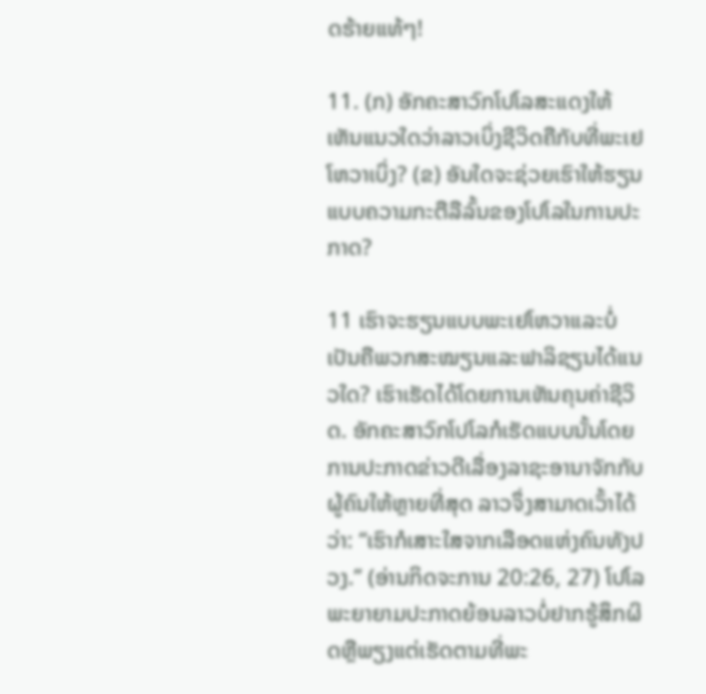ດຮ້າຍແທ້ໆ!

11. (ກ) ອັກຄະສາວົກໂປໂລສະແດງໃຫ້ເຫັນແນວໃດວ່າລາວເບິ່ງຊີວິດຄືກັບທີ່ພະເຢໂຫວາເບິ່ງ? (ຂ) ອັນໃດຈະຊ່ວຍເຮົາໃຫ້ຮຽນແບບຄວາມກະຕືລືລົ້ນຂອງໂປໂລໃນການປະກາດ?

11 ເຮົາຈະຮຽນແບບພະເຢໂຫວາແລະບໍ່ເປັນຄືພວກສະໝຽນແລະຟາລິຊຽນໄດ້ແນວໃດ? ເຮົາເຮັດໄດ້ໂດຍການເຫັນຄຸນຄ່າຊີວິດ. ອັກຄະສາວົກໂປໂລກໍເຮັດແບບນັ້ນໂດຍການປະກາດຂ່າວດີເລື່ອງລາຊະອານາຈັກກັບຜູ້ຄົນໃຫ້ຫຼາຍທີ່ສຸດ ລາວຈຶ່ງສາມາດເວົ້າໄດ້ວ່າ: “ເຮົາກໍເສາະໃສຈາກເລືອດແຫ່ງຄົນທັງປວງ.” (ອ່ານກິດຈະການ 20:26, 27) ໂປໂລພະຍາຍາມປະກາດຍ້ອນລາວບໍ່ຢາກຮູ້ສຶກຜິດຫຼືພຽງແຕ່ເຮັດຕາມທີ່ພະ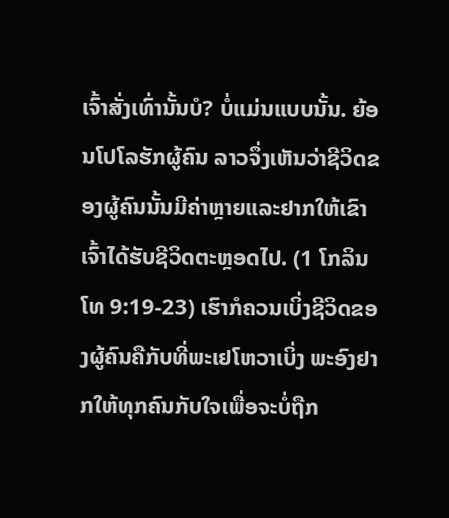ເຈົ້າສັ່ງເທົ່ານັ້ນບໍ? ບໍ່ແມ່ນແບບນັ້ນ. ຍ້ອນໂປໂລຮັກຜູ້ຄົນ ລາວຈຶ່ງເຫັນວ່າຊີວິດຂອງຜູ້ຄົນນັ້ນມີຄ່າຫຼາຍແລະຢາກໃຫ້ເຂົາເຈົ້າໄດ້ຮັບຊີວິດຕະຫຼອດໄປ. (1 ໂກລິນໂທ 9:19-23) ເຮົາກໍຄວນເບິ່ງຊີວິດຂອງຜູ້ຄົນຄືກັບທີ່ພະເຢໂຫວາເບິ່ງ ພະອົງຢາກໃຫ້ທຸກຄົນກັບໃຈເພື່ອຈະບໍ່ຖືກ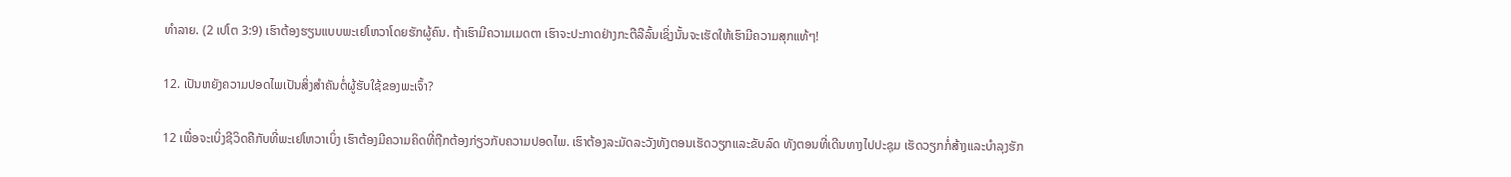ທຳລາຍ. (2 ເປໂຕ 3:9) ເຮົາຕ້ອງຮຽນແບບພະເຢໂຫວາໂດຍຮັກຜູ້ຄົນ. ຖ້າເຮົາມີຄວາມເມດຕາ ເຮົາຈະປະກາດຢ່າງກະຕືລືລົ້ນເຊິ່ງນັ້ນຈະເຮັດໃຫ້ເຮົາມີຄວາມສຸກແທ້ໆ!

12. ເປັນຫຍັງຄວາມປອດໄພເປັນສິ່ງສຳຄັນຕໍ່ຜູ້ຮັບໃຊ້ຂອງພະເຈົ້າ?

12 ເພື່ອຈະເບິ່ງຊີວິດຄືກັບທີ່ພະເຢໂຫວາເບິ່ງ ເຮົາຕ້ອງມີຄວາມຄິດທີ່ຖືກຕ້ອງກ່ຽວກັບຄວາມປອດໄພ. ເຮົາຕ້ອງລະມັດລະວັງທັງຕອນເຮັດວຽກແລະຂັບລົດ ທັງຕອນທີ່ເດີນທາງໄປປະຊຸມ ເຮັດວຽກກໍ່ສ້າງແລະບຳລຸງຮັກ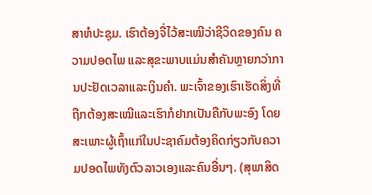ສາຫໍປະຊຸມ. ເຮົາຕ້ອງຈື່ໄວ້ສະເໝີວ່າຊີວິດຂອງຄົນ ຄວາມປອດໄພ ແລະສຸຂະພາບແມ່ນສຳຄັນຫຼາຍກວ່າການປະຢັດເວລາແລະເງິນຄຳ. ພະເຈົ້າຂອງເຮົາເຮັດສິ່ງທີ່ຖືກຕ້ອງສະເໝີແລະເຮົາກໍຢາກເປັນຄືກັບພະອົງ ໂດຍສະເພາະຜູ້ເຖົ້າແກ່ໃນປະຊາຄົມຕ້ອງຄິດກ່ຽວກັບຄວາມປອດໄພທັງຕົວລາວເອງແລະຄົນອື່ນໆ. (ສຸພາສິດ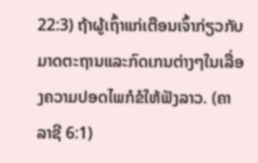22:3) ຖ້າຜູ້ເຖົ້າແກ່ເຕືອນເຈົ້າກ່ຽວກັບມາດຕະຖານແລະກົດເກນຕ່າງໆໃນເລື່ອງຄວາມປອດໄພກໍຂໍໃຫ້ຟັງລາວ. (ຄາລາຊີ 6:1)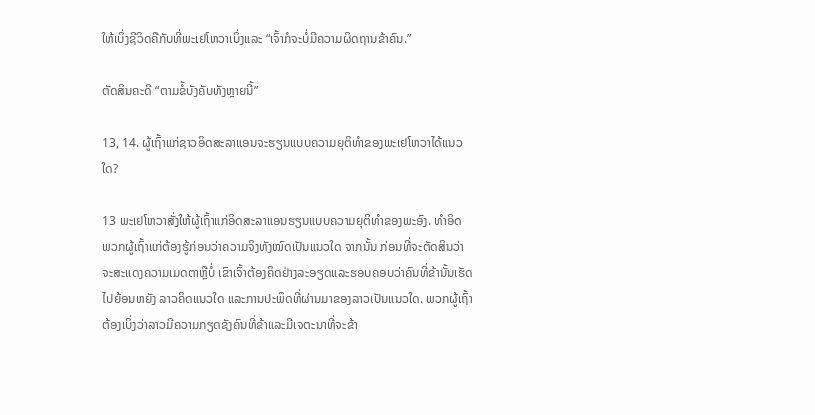ໃຫ້ເບິ່ງຊີວິດຄືກັບທີ່ພະເຢໂຫວາເບິ່ງແລະ “ເຈົ້າກໍຈະບໍ່ມີຄວາມຜິດຖານຂ້າຄົນ.”

ຕັດສິນຄະດີ “ຕາມຂໍ້ບັງຄັບທັງຫຼາຍນີ້”

13, 14. ຜູ້ເຖົ້າແກ່ຊາວອິດສະລາແອນຈະຮຽນແບບຄວາມຍຸຕິທຳຂອງພະເຢໂຫວາໄດ້ແນວໃດ?

13 ພະເຢໂຫວາສັ່ງໃຫ້ຜູ້ເຖົ້າແກ່ອິດສະລາແອນຮຽນແບບຄວາມຍຸຕິທຳຂອງພະອົງ. ທຳອິດ ພວກຜູ້ເຖົ້າແກ່ຕ້ອງຮູ້ກ່ອນວ່າຄວາມຈິງທັງໝົດເປັນແນວໃດ ຈາກນັ້ນ ກ່ອນທີ່ຈະຕັດສິນວ່າຈະສະແດງຄວາມເມດຕາຫຼືບໍ່ ເຂົາເຈົ້າຕ້ອງຄິດຢ່າງລະອຽດແລະຮອບຄອບວ່າຄົນທີ່ຂ້ານັ້ນເຮັດໄປຍ້ອນຫຍັງ ລາວຄິດແນວໃດ ແລະການປະພຶດທີ່ຜ່ານມາຂອງລາວເປັນແນວໃດ. ພວກຜູ້ເຖົ້າຕ້ອງເບິ່ງວ່າລາວມີຄວາມກຽດຊັງຄົນທີ່ຂ້າແລະມີເຈຕະນາທີ່ຈະຂ້າ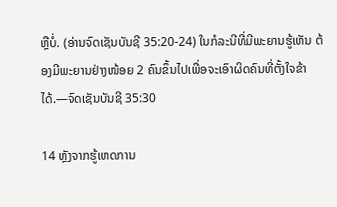ຫຼືບໍ່. (ອ່ານຈົດເຊັນບັນຊີ 35:20-24) ໃນກໍລະນີທີ່ມີພະຍານຮູ້ເຫັນ ຕ້ອງມີພະຍານຢ່າງໜ້ອຍ 2 ຄົນຂຶ້ນໄປເພື່ອຈະເອົາຜິດຄົນທີ່ຕັ້ງໃຈຂ້າໄດ້.—ຈົດເຊັນບັນຊີ 35:30

14 ຫຼັງຈາກຮູ້ເຫດການ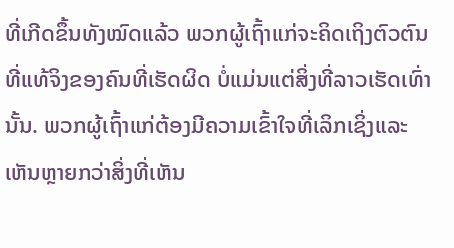ທີ່ເກີດຂຶ້ນທັງໝົດແລ້ວ ພວກຜູ້ເຖົ້າແກ່ຈະຄິດເຖິງຕົວຕົນທີ່ແທ້ຈິງຂອງຄົນທີ່ເຮັດຜິດ ບໍ່ແມ່ນແຕ່ສິ່ງທີ່ລາວເຮັດເທົ່ານັ້ນ. ພວກຜູ້ເຖົ້າແກ່ຕ້ອງມີຄວາມເຂົ້າໃຈທີ່ເລິກເຊິ່ງແລະເຫັນຫຼາຍກວ່າສິ່ງທີ່ເຫັນ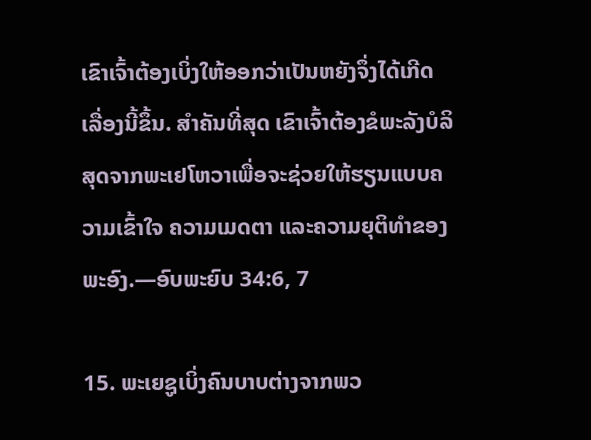ເຂົາເຈົ້າຕ້ອງເບິ່ງໃຫ້ອອກວ່າເປັນຫຍັງຈຶ່ງໄດ້ເກີດເລື່ອງນີ້ຂຶ້ນ. ສຳຄັນທີ່ສຸດ ເຂົາເຈົ້າຕ້ອງຂໍພະລັງບໍລິສຸດຈາກພະເຢໂຫວາເພື່ອຈະຊ່ວຍໃຫ້ຮຽນແບບຄວາມເຂົ້າໃຈ ຄວາມເມດຕາ ແລະຄວາມຍຸຕິທຳຂອງພະອົງ.—ອົບພະຍົບ 34:6, 7

15. ພະເຍຊູເບິ່ງຄົນບາບຕ່າງຈາກພວ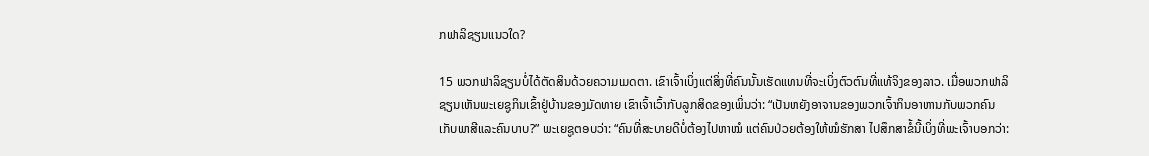ກຟາລິຊຽນແນວໃດ?

15 ພວກຟາລິຊຽນບໍ່ໄດ້ຕັດສິນດ້ວຍຄວາມເມດຕາ. ເຂົາເຈົ້າເບິ່ງແຕ່ສິ່ງທີ່ຄົນນັ້ນເຮັດແທນທີ່ຈະເບິ່ງຕົວຕົນທີ່ແທ້ຈິງຂອງລາວ. ເມື່ອພວກຟາລິຊຽນເຫັນພະເຍຊູກິນເຂົ້າຢູ່ບ້ານຂອງມັດທາຍ ເຂົາເຈົ້າເວົ້າກັບລູກສິດຂອງເພິ່ນວ່າ: “ເປັນຫຍັງອາຈານຂອງພວກເຈົ້າກິນອາຫານກັບພວກຄົນເກັບພາສີແລະຄົນບາບ?” ພະເຍຊູຕອບວ່າ: “ຄົນທີ່ສະບາຍດີບໍ່ຕ້ອງໄປຫາໝໍ ແຕ່ຄົນປ່ວຍຕ້ອງໃຫ້ໝໍຮັກສາ ໄປສຶກສາຂໍ້ນີ້ເບິ່ງທີ່ພະເຈົ້າບອກວ່າ: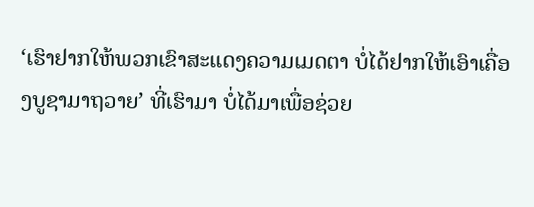‘ເຮົາຢາກໃຫ້ພວກເຂົາສະແດງຄວາມເມດຕາ ບໍ່ໄດ້ຢາກໃຫ້ເອົາເຄື່ອງບູຊາມາຖວາຍ’ ທີ່ເຮົາມາ ບໍ່ໄດ້ມາເພື່ອຊ່ວຍ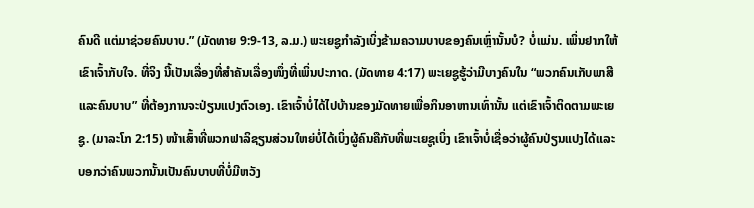ຄົນດີ ແຕ່ມາຊ່ວຍຄົນບາບ.” (ມັດທາຍ 9:9-13, ລ.ມ.) ພະເຍຊູກຳລັງເບິ່ງຂ້າມຄວາມບາບຂອງຄົນເຫຼົ່ານັ້ນບໍ? ບໍ່ແມ່ນ. ເພິ່ນຢາກໃຫ້ເຂົາເຈົ້າກັບໃຈ. ທີ່ຈິງ ນີ້ເປັນເລື່ອງທີ່ສຳຄັນເລື່ອງໜຶ່ງທີ່ເພິ່ນປະກາດ. (ມັດທາຍ 4:17) ພະເຍຊູຮູ້ວ່າມີບາງຄົນໃນ “ພວກຄົນເກັບພາສີແລະຄົນບາບ” ທີ່ຕ້ອງການຈະປ່ຽນແປງຕົວເອງ. ເຂົາເຈົ້າບໍ່ໄດ້ໄປບ້ານຂອງມັດທາຍເພື່ອກິນອາຫານເທົ່ານັ້ນ ແຕ່ເຂົາເຈົ້າຕິດຕາມພະເຍຊູ. (ມາລະໂກ 2:15) ໜ້າເສົ້າທີ່ພວກຟາລິຊຽນສ່ວນໃຫຍ່ບໍ່ໄດ້ເບິ່ງຜູ້ຄົນຄືກັບທີ່ພະເຍຊູເບິ່ງ ເຂົາເຈົ້າບໍ່ເຊື່ອວ່າຜູ້ຄົນປ່ຽນແປງໄດ້ແລະບອກວ່າຄົນພວກນັ້ນເປັນຄົນບາບທີ່ບໍ່ມີຫວັງ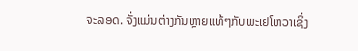ຈະລອດ. ຈັ່ງແມ່ນຕ່າງກັນຫຼາຍແທ້ໆກັບພະເຢໂຫວາເຊິ່ງ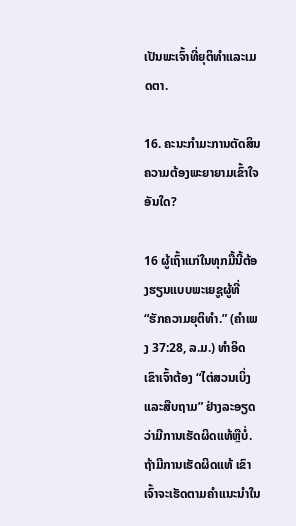ເປັນພະເຈົ້າທີ່ຍຸຕິທຳແລະເມດຕາ.

16. ຄະນະກຳມະການຕັດສິນຄວາມຕ້ອງພະຍາຍາມເຂົ້າໃຈອັນໃດ?

16 ຜູ້ເຖົ້າແກ່ໃນທຸກມື້ນີ້ຕ້ອງຮຽນແບບພະເຍຊູຜູ້ທີ່ “ຮັກຄວາມຍຸຕິທຳ.” (ຄຳເພງ 37:28, ລ.ມ.) ທຳອິດ ເຂົາເຈົ້າຕ້ອງ “ໄຕ່ສວນເບິ່ງແລະສືບຖາມ” ຢ່າງລະອຽດວ່າມີການເຮັດຜິດແທ້ຫຼືບໍ່. ຖ້າມີການເຮັດຜິດແທ້ ເຂົາເຈົ້າຈະເຮັດຕາມຄຳແນະນຳໃນ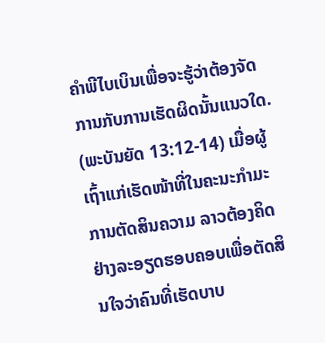ຄຳພີໄບເບິນເພື່ອຈະຮູ້ວ່າຕ້ອງຈັດການກັບການເຮັດຜິດນັ້ນແນວໃດ. (ພະບັນຍັດ 13:12-14) ເມື່ອຜູ້ເຖົ້າແກ່ເຮັດໜ້າທີ່ໃນຄະນະກຳມະການຕັດສິນຄວາມ ລາວຕ້ອງຄິດຢ່າງລະອຽດຮອບຄອບເພື່ອຕັດສິນໃຈວ່າຄົນທີ່ເຮັດບາບ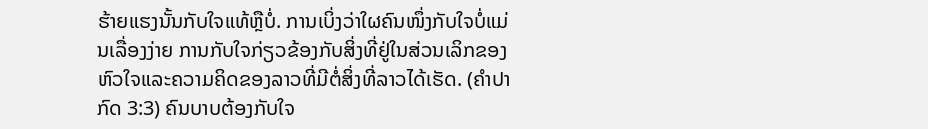ຮ້າຍແຮງນັ້ນກັບໃຈແທ້ຫຼືບໍ່. ການເບິ່ງວ່າໃຜຄົນໜຶ່ງກັບໃຈບໍ່ແມ່ນເລື່ອງງ່າຍ ການກັບໃຈກ່ຽວຂ້ອງກັບສິ່ງທີ່ຢູ່ໃນສ່ວນເລິກຂອງຫົວໃຈແລະຄວາມຄິດຂອງລາວທີ່ມີຕໍ່ສິ່ງທີ່ລາວໄດ້ເຮັດ. (ຄຳປາກົດ 3:3) ຄົນບາບຕ້ອງກັບໃຈ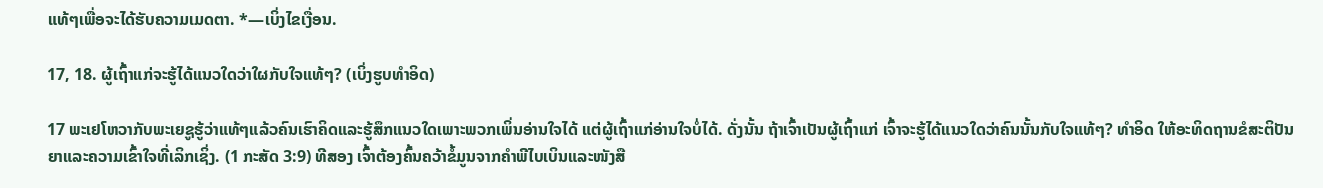ແທ້ໆເພື່ອຈະໄດ້ຮັບຄວາມເມດຕາ. *—ເບິ່ງໄຂເງື່ອນ.

17, 18. ຜູ້ເຖົ້າແກ່ຈະຮູ້ໄດ້ແນວໃດວ່າໃຜກັບໃຈແທ້ໆ? (ເບິ່ງຮູບທຳອິດ)

17 ພະເຢໂຫວາກັບພະເຍຊູຮູ້ວ່າແທ້ໆແລ້ວຄົນເຮົາຄິດແລະຮູ້ສຶກແນວໃດເພາະພວກເພິ່ນອ່ານໃຈໄດ້ ແຕ່ຜູ້ເຖົ້າແກ່ອ່ານໃຈບໍ່ໄດ້. ດັ່ງນັ້ນ ຖ້າເຈົ້າເປັນຜູ້ເຖົ້າແກ່ ເຈົ້າຈະຮູ້ໄດ້ແນວໃດວ່າຄົນນັ້ນກັບໃຈແທ້ໆ? ທຳອິດ ໃຫ້ອະທິດຖານຂໍສະຕິປັນຍາແລະຄວາມເຂົ້າໃຈທີ່ເລິກເຊິ່ງ. (1 ກະສັດ 3:9) ທີສອງ ເຈົ້າຕ້ອງຄົ້ນຄວ້າຂໍ້ມູນຈາກຄຳພີໄບເບິນແລະໜັງສື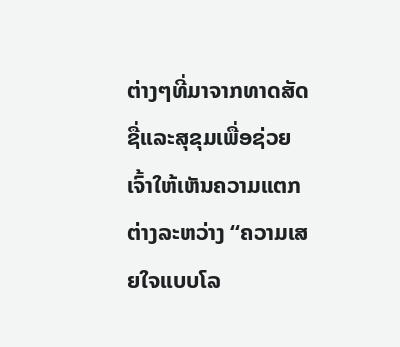ຕ່າງໆທີ່ມາຈາກທາດສັດຊື່ແລະສຸຂຸມເພື່ອຊ່ວຍເຈົ້າໃຫ້ເຫັນຄວາມແຕກຕ່າງລະຫວ່າງ “ຄວາມເສຍໃຈແບບໂລ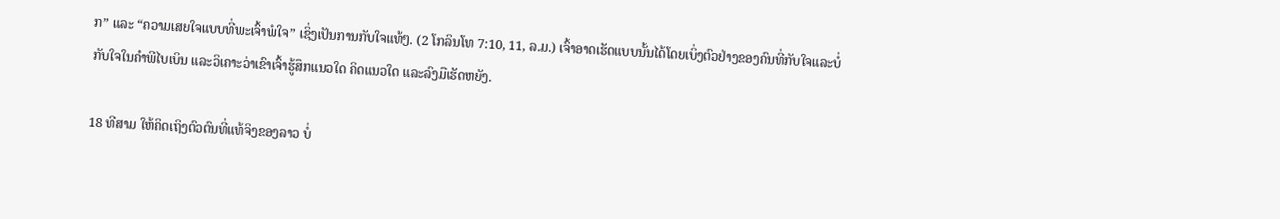ກ” ແລະ “ຄວາມເສຍໃຈແບບທີ່ພະເຈົ້າພໍໃຈ” ເຊິ່ງເປັນການກັບໃຈແທ້ໆ. (2 ໂກລິນໂທ 7:10, 11, ລ.ມ.) ເຈົ້າອາດເຮັດແບບນັ້ນໄດ້ໂດຍເບິ່ງຕົວຢ່າງຂອງຄົນທີ່ກັບໃຈແລະບໍ່ກັບໃຈໃນຄຳພີໄບເບິນ ແລະວິເຄາະວ່າເຂົາເຈົ້າຮູ້ສຶກແນວໃດ ຄິດແນວໃດ ແລະລົງມືເຮັດຫຍັງ.

18 ທີສາມ ໃຫ້ຄິດເຖິງຕົວຕົນທີ່ແທ້ຈິງຂອງລາວ ບໍ່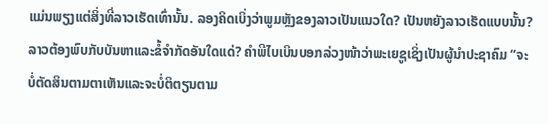ແມ່ນພຽງແຕ່ສິ່ງທີ່ລາວເຮັດເທົ່ານັ້ນ. ລອງຄິດເບິ່ງວ່າພູມຫຼັງຂອງລາວເປັນແນວໃດ? ເປັນຫຍັງລາວເຮັດແບບນັ້ນ? ລາວຕ້ອງພົບກັບບັນຫາແລະຂໍ້ຈຳກັດອັນໃດແດ່? ຄຳພີໄບເບິນບອກລ່ວງໜ້າວ່າພະເຍຊູເຊິ່ງເປັນຜູ້ນຳປະຊາຄົມ “ຈະບໍ່ຕັດສິນຕາມຕາເຫັນແລະຈະບໍ່ຕິຕຽນຕາມ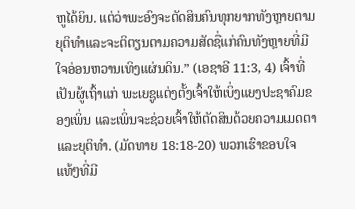ຫູໄດ້ຍິນ. ແຕ່ວ່າພະອົງຈະຕັດສິນຄົນທຸກຍາກທັງຫຼາຍຕາມຍຸຕິທຳແລະຈະຕິຕຽນຕາມຄວາມສັດຊື່ແກ່ຄົນທັງຫຼາຍທີ່ມີໃຈອ່ອນຫວານເທິງແຜ່ນດິນ.” (ເອຊາອີ 11:3, 4) ເຈົ້າທີ່ເປັນຜູ້ເຖົ້າແກ່ ພະເຍຊູແຕ່ງຕັ້ງເຈົ້າໃຫ້ເບິ່ງແຍງປະຊາຄົມຂອງເພິ່ນ ແລະເພິ່ນຈະຊ່ວຍເຈົ້າໃຫ້ຕັດສິນດ້ວຍຄວາມເມດຕາແລະຍຸຕິທຳ. (ມັດທາຍ 18:18-20) ພວກເຮົາຂອບໃຈແທ້ໆທີ່ມີ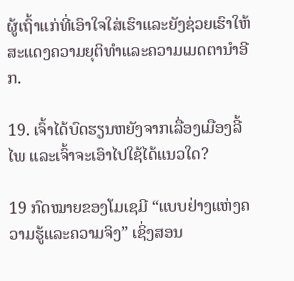ຜູ້ເຖົ້າແກ່ທີ່ເອົາໃຈໃສ່ເຮົາແລະຍັງຊ່ວຍເຮົາໃຫ້ສະແດງຄວາມຍຸຕິທຳແລະຄວາມເມດຕານຳອີກ.

19. ເຈົ້າໄດ້ບົດຮຽນຫຍັງຈາກເລື່ອງເມືອງລີ້ໄພ ແລະເຈົ້າຈະເອົາໄປໃຊ້ໄດ້ແນວໃດ?

19 ກົດໝາຍຂອງໂມເຊມີ “ແບບຢ່າງແຫ່ງຄວາມຮູ້ແລະຄວາມຈິງ” ເຊິ່ງສອນ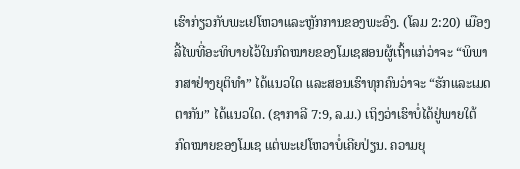ເຮົາກ່ຽວກັບພະເຢໂຫວາແລະຫຼັກການຂອງພະອົງ. (ໂລມ 2:20) ເມືອງລີ້ໄພທີ່ອະທິບາຍໄວ້ໃນກົດໝາຍຂອງໂມເຊສອນຜູ້ເຖົ້າແກ່ວ່າຈະ “ພິພາກສາຢ່າງຍຸຕິທຳ” ໄດ້ແນວໃດ ແລະສອນເຮົາທຸກຄົນວ່າຈະ “ຮັກແລະເມດຕາກັນ” ໄດ້ແນວໃດ. (ຊາກາລີ 7:9, ລ.ມ.) ເຖິງວ່າເຮົາບໍ່ໄດ້ຢູ່ພາຍໃຕ້ກົດໝາຍຂອງໂມເຊ ແຕ່ພະເຢໂຫວາບໍ່ເຄີຍປ່ຽນ. ຄວາມຍຸ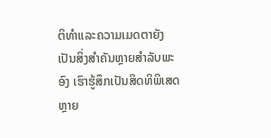ຕິທຳແລະຄວາມເມດຕາຍັງເປັນສິ່ງສຳຄັນຫຼາຍສຳລັບພະອົງ ເຮົາຮູ້ສຶກເປັນສິດທິພິເສດຫຼາຍ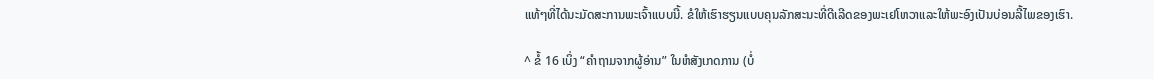ແທ້ໆທີ່ໄດ້ນະມັດສະການພະເຈົ້າແບບນີ້. ຂໍໃຫ້ເຮົາຮຽນແບບຄຸນລັກສະນະທີ່ດີເລີດຂອງພະເຢໂຫວາແລະໃຫ້ພະອົງເປັນບ່ອນລີ້ໄພຂອງເຮົາ.

^ ຂໍ້ 16 ເບິ່ງ “ຄຳຖາມຈາກຜູ້ອ່ານ” ໃນຫໍສັງເກດການ (ບໍ່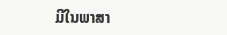ມີໃນພາສາ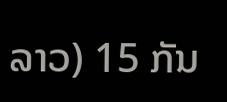ລາວ) 15 ກັນ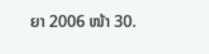ຍາ 2006 ໜ້າ 30.